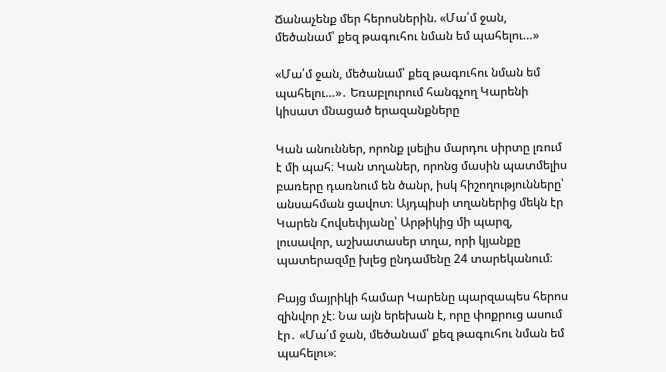Ճանաչենք մեր հերոսներին. «Մա՛մ ջան, մեծանամ՝ քեզ թագուհու նման եմ պահելու…»

«Մա՛մ ջան, մեծանամ՝ քեզ թագուհու նման եմ պահելու…»․ Եռաբլուրում հանգչող Կարենի կիսատ մնացած երազանքները

Կան անուններ, որոնք լսելիս մարդու սիրտը լռում է մի պահ։ Կան տղաներ, որոնց մասին պատմելիս բառերը դառնում են ծանր, իսկ հիշողությունները՝ անսահման ցավոտ։ Այդպիսի տղաներից մեկն էր Կարեն Հովսեփյանը՝ Արթիկից մի պարզ, լուսավոր, աշխատասեր տղա, որի կյանքը պատերազմը խլեց ընդամենը 24 տարեկանում։

Բայց մայրիկի համար Կարենը պարզապես հերոս զինվոր չէ։ Նա այն երեխան է, որը փոքրուց ասում էր․ «Մա՛մ ջան, մեծանամ՝ քեզ թագուհու նման եմ պահելու»։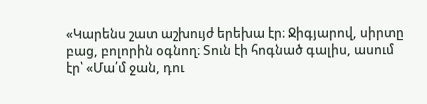«Կարենս շատ աշխույժ երեխա էր։ Ջիգյարով, սիրտը բաց, բոլորին օգնող։ Տուն էի հոգնած գալիս, ասում էր՝ «Մա՛մ ջան, դու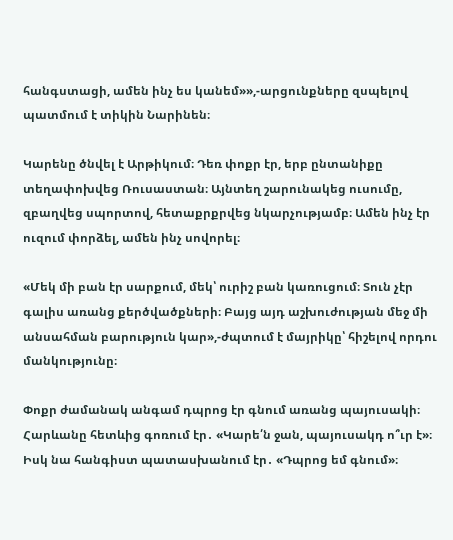հանգստացի, ամեն ինչ ես կանեմ»»,-արցունքները զսպելով պատմում է տիկին Նարինեն։

Կարենը ծնվել է Արթիկում։ Դեռ փոքր էր, երբ ընտանիքը տեղափոխվեց Ռուսաստան։ Այնտեղ շարունակեց ուսումը, զբաղվեց սպորտով, հետաքրքրվեց նկարչությամբ։ Ամեն ինչ էր ուզում փորձել, ամեն ինչ սովորել։

«Մեկ մի բան էր սարքում, մեկ՝ ուրիշ բան կառուցում։ Տուն չէր գալիս առանց քերծվածքների։ Բայց այդ աշխուժության մեջ մի անսահման բարություն կար»,-ժպտում է մայրիկը՝ հիշելով որդու մանկությունը։

Փոքր ժամանակ անգամ դպրոց էր գնում առանց պայուսակի։ Հարևանը հետևից գոռում էր․ «Կարե՛ն ջան, պայուսակդ ո՞ւր է»։ Իսկ նա հանգիստ պատասխանում էր․ «Դպրոց եմ գնում»։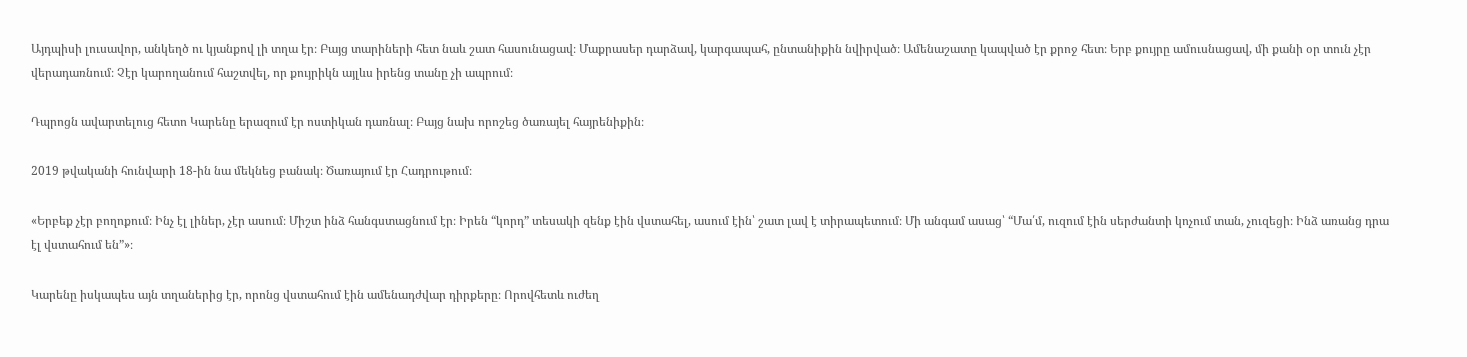Այդպիսի լուսավոր, անկեղծ ու կյանքով լի տղա էր։ Բայց տարիների հետ նաև շատ հասունացավ։ Մաքրասեր դարձավ, կարգապահ, ընտանիքին նվիրված։ Ամենաշատը կապված էր քրոջ հետ։ Երբ քույրը ամուսնացավ, մի քանի օր տուն չէր վերադառնում։ Չէր կարողանում հաշտվել, որ քույրիկն այլևս իրենց տանը չի ապրում։

Դպրոցն ավարտելուց հետո Կարենը երազում էր ոստիկան դառնալ։ Բայց նախ որոշեց ծառայել հայրենիքին։

2019 թվականի հունվարի 18-ին նա մեկնեց բանակ։ Ծառայում էր Հադրութում։

«Երբեք չէր բողոքում։ Ինչ էլ լիներ, չէր ասում։ Միշտ ինձ հանգստացնում էր։ Իրեն “կորդ” տեսակի զենք էին վստահել, ասում էին՝ շատ լավ է տիրապետում։ Մի անգամ ասաց՝ “Մա՛մ, ուզում էին սերժանտի կոչում տան, չուզեցի։ Ինձ առանց դրա էլ վստահում են”»։

Կարենը իսկապես այն տղաներից էր, որոնց վստահում էին ամենադժվար դիրքերը։ Որովհետև ուժեղ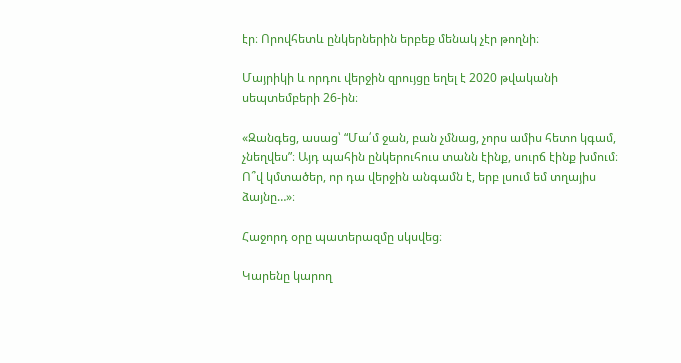էր։ Որովհետև ընկերներին երբեք մենակ չէր թողնի։

Մայրիկի և որդու վերջին զրույցը եղել է 2020 թվականի սեպտեմբերի 26-ին։

«Զանգեց, ասաց՝ “Մա՛մ ջան, բան չմնաց, չորս ամիս հետո կգամ, չնեղվես”։ Այդ պահին ընկերուհուս տանն էինք, սուրճ էինք խմում։ Ո՞վ կմտածեր, որ դա վերջին անգամն է, երբ լսում եմ տղայիս ձայնը…»։

Հաջորդ օրը պատերազմը սկսվեց։

Կարենը կարող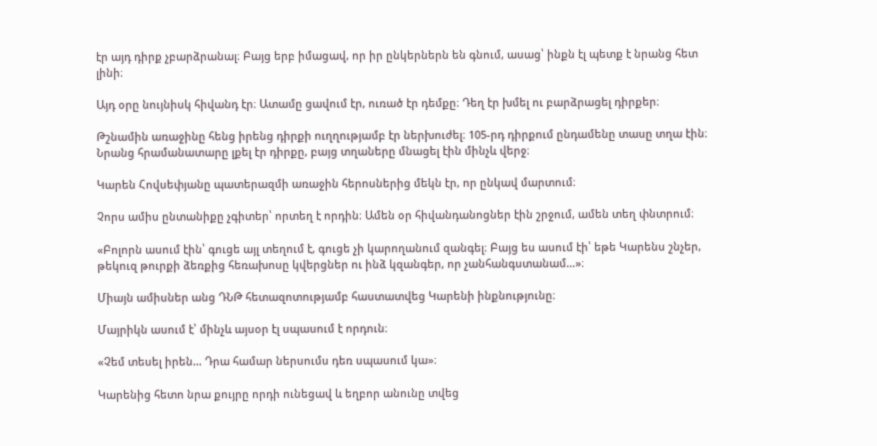էր այդ դիրք չբարձրանալ։ Բայց երբ իմացավ, որ իր ընկերներն են գնում, ասաց՝ ինքն էլ պետք է նրանց հետ լինի։

Այդ օրը նույնիսկ հիվանդ էր։ Ատամը ցավում էր, ուռած էր դեմքը։ Դեղ էր խմել ու բարձրացել դիրքեր։

Թշնամին առաջինը հենց իրենց դիրքի ուղղությամբ էր ներխուժել։ 105-րդ դիրքում ընդամենը տասը տղա էին։ Նրանց հրամանատարը լքել էր դիրքը, բայց տղաները մնացել էին մինչև վերջ։

Կարեն Հովսեփյանը պատերազմի առաջին հերոսներից մեկն էր, որ ընկավ մարտում։

Չորս ամիս ընտանիքը չգիտեր՝ որտեղ է որդին։ Ամեն օր հիվանդանոցներ էին շրջում, ամեն տեղ փնտրում։

«Բոլորն ասում էին՝ գուցե այլ տեղում է, գուցե չի կարողանում զանգել։ Բայց ես ասում էի՝ եթե Կարենս շնչեր, թեկուզ թուրքի ձեռքից հեռախոսը կվերցներ ու ինձ կզանգեր, որ չանհանգստանամ…»։

Միայն ամիսներ անց ԴՆԹ հետազոտությամբ հաստատվեց Կարենի ինքնությունը։

Մայրիկն ասում է՝ մինչև այսօր էլ սպասում է որդուն։

«Չեմ տեսել իրեն… Դրա համար ներսումս դեռ սպասում կա»։

Կարենից հետո նրա քույրը որդի ունեցավ և եղբոր անունը տվեց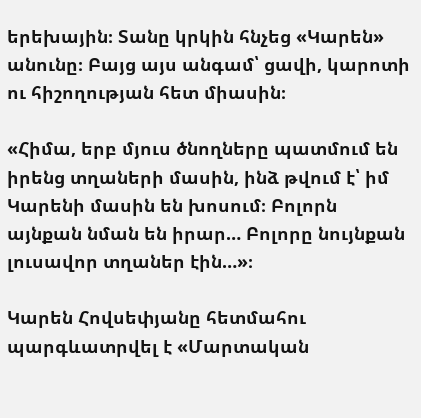երեխային։ Տանը կրկին հնչեց «Կարեն» անունը։ Բայց այս անգամ՝ ցավի, կարոտի ու հիշողության հետ միասին։

«Հիմա, երբ մյուս ծնողները պատմում են իրենց տղաների մասին, ինձ թվում է՝ իմ Կարենի մասին են խոսում։ Բոլորն այնքան նման են իրար… Բոլորը նույնքան լուսավոր տղաներ էին…»։

Կարեն Հովսեփյանը հետմահու պարգևատրվել է «Մարտական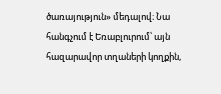ծառայություն» մեդալով։ Նա հանգչում է Եռաբլուրում՝ այն հազարավոր տղաների կողքին,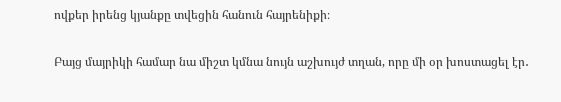ովքեր իրենց կյանքը տվեցին հանուն հայրենիքի։

Բայց մայրիկի համար նա միշտ կմնա նույն աշխույժ տղան, որը մի օր խոստացել էր․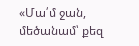«Մա՛մ ջան, մեծանամ՝ քեզ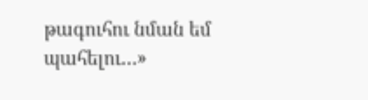թագուհու նման եմ պահելու…»